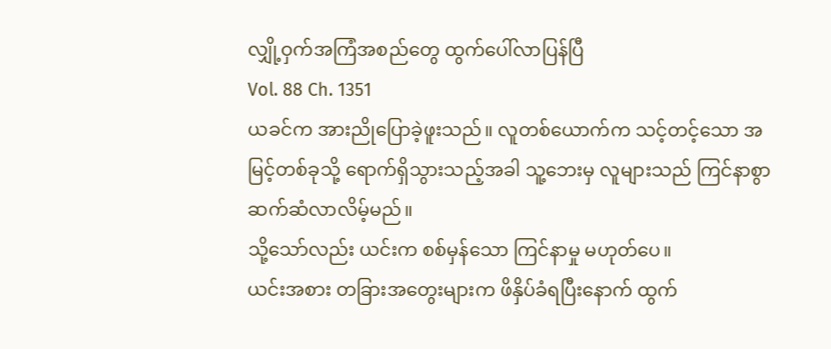လျှို့ဝှက်အကြံအစည်တွေ ထွက်ပေါ်လာပြန်ပြီ
Vol. 88 Ch. 1351
ယခင်က အားညိုပြောခဲ့ဖူးသည်။ လူတစ်ယောက်က သင့်တင့်သော အမြင့်တစ်ခုသို့ ရောက်ရှိသွားသည့်အခါ သူ့ဘေးမှ လူများသည် ကြင်နာစွာ ဆက်ဆံလာလိမ့်မည်။
သို့သော်လည်း ယင်းက စစ်မှန်သော ကြင်နာမှု မဟုတ်ပေ။
ယင်းအစား တခြားအတွေးများက ဖိနှိပ်ခံရပြီးနောက် ထွက်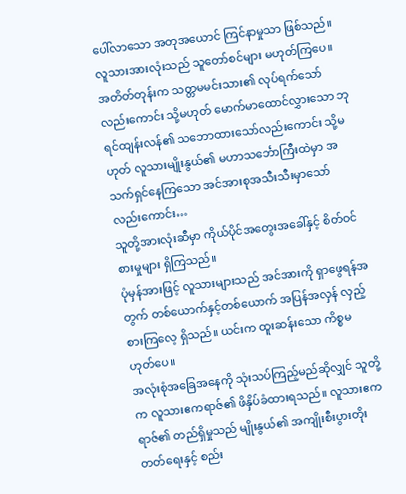ပေါ်လာသော အတုအယောင် ကြင်နာမှုသာ ဖြစ်သည်။
လူသားအားလုံးသည် သူတော်စင်များ မဟုတ်ကြပေ။
အတိတ်တုန်းက သတ္တမမင်းသား၏ လုပ်ရက်သော်လည်းကောင်း သို့မဟုတ် မောက်မာထောင်လွှားသော ဘုရင်ထျန်းလန်၏ သဘောထားသော်လည်းကောင်း သို့မဟုတ် လူသားမျိုးနွယ်၏ မဟာသင်္ဘောကြီးထဲမှာ အသက်ရှင်နေကြသော အင်အားစုအသီးသီးမှာသော်လည်းကောင်း…
သူတို့အားလုံးဆီမှာ ကိုယ်ပိုင်အတွေးအခေါ်နှင့် စိတ်ဝင်စားမှုများ ရှိကြသည်။
ပုံမှန်အားဖြင့် လူသားများသည် အင်အားကို ရှာဖွေရန်အတွက် တစ်ယောက်နှင့်တစ်ယောက် အပြန်အလှန် လှည့်စားကြလေ့ ရှိသည်။ ယင်းက ထူးဆန်းသော ကိစ္စမဟုတ်ပေ။
အလုံးစုံအခြေအနေကို သုံးသပ်ကြည့်မည်ဆိုလျှင် သူတို့က လူသားဧကရာဇ်၏ ဖိနှိပ်ခံထားရသည်။ လူသားဧကရာဇ်၏ တည်ရှိမှုသည် မျိုးနွယ်၏ အကျိုးစီးပွားတိုးတတ်ရေးနှင့် စည်း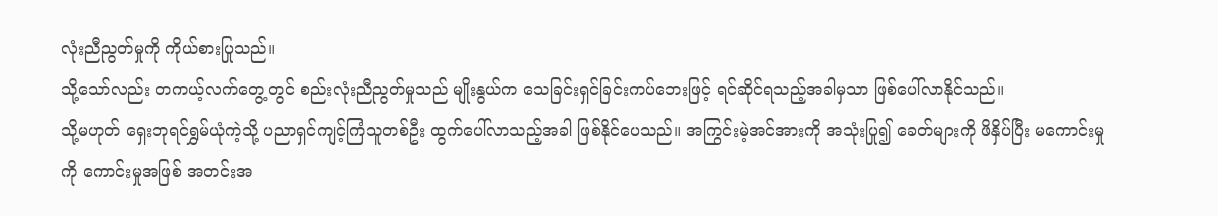လုံးညီညွတ်မှုကို ကိုယ်စားပြုသည်။
သို့သော်လည်း တကယ့်လက်တွေ့တွင် စည်းလုံးညီညွတ်မှုသည် မျိုးနွယ်က သေခြင်းရှင်ခြင်းကပ်ဘေးဖြင့် ရင်ဆိုင်ရသည့်အခါမှသာ ဖြစ်ပေါ်လာနိုင်သည်။
သို့မဟုတ် ရှေးဘုရင်ရွှမ်ယုံကဲ့သို့ ပညာရှင်ကျင့်ကြံသူတစ်ဦး ထွက်ပေါ်လာသည့်အခါ ဖြစ်နိုင်ပေသည်။ အကြွင်းမဲ့အင်အားကို အသုံးပြု၍ ခေတ်များကို ဖိနှိပ်ပြီး မကောင်းမှုကို ကောင်းမှုအဖြစ် အတင်းအ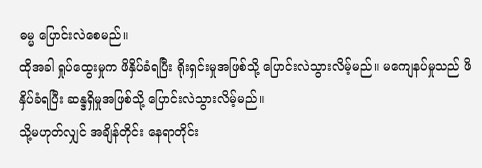ဓမ္မ ပြောင်းလဲစေမည်။
ထိုအခါ ရှုပ်ထွေးမှုက ဖိနှိပ်ခံရပြီး ရိုးရှင်းမှုအဖြစ်သို့ ပြောင်းလဲသွားလိမ့်မည်။ မကျေနပ်မှုသည် ဖိနှိပ်ခံရပြီး ဆန္ဒရှိမှုအဖြစ်သို့ ပြောင်းလဲသွားလိမ့်မည်။
သို့မဟုတ်လျှင် အချိန်တိုင်း နေရာတိုင်း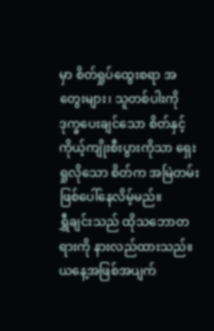မှာ စိတ်ရှုပ်ထွေးစရာ အတွေးများ၊ သူတစ်ပါးကို ဒုက္ခပေးချင်သော စိတ်နှင့် ကိုယ့်ကျိုးစီးပွားကိုသာ ရှေးရှုလိုသော စိတ်က အမြဲတမ်း ဖြစ်ပေါ်နေလိမ့်မည်။
ရွှီချင်းသည် ထိုသဘောတရားကို နားလည်ထားသည်။ ယနေ့အဖြစ်အပျက်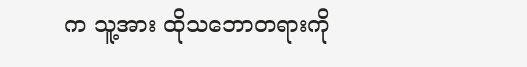က သူ့အား ထိုသဘောတရားကို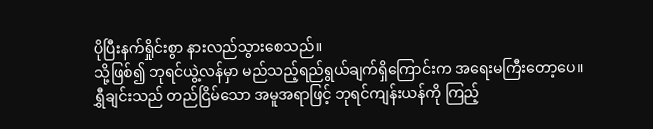ပိုပြီးနက်ရှိုင်းစွာ နားလည်သွားစေသည်။
သို့ဖြစ်၍ ဘုရင်ယွဲ့လန်မှာ မည်သည့်ရည်ရွယ်ချက်ရှိကြောင်းက အရေးမကြီးတော့ပေ။
ရွှီချင်းသည် တည်ငြိမ်သော အမူအရာဖြင့် ဘုရင်ကျန်းယန်ကို ကြည့်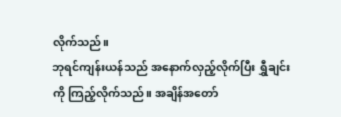လိုက်သည်။
ဘုရင်ကျန်းယန်သည် အနောက်လှည့်လိုက်ပြီး ရွှီချင်းကို ကြည့်လိုက်သည်။ အချိန်အတော်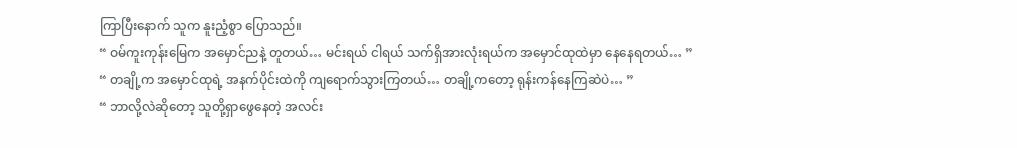ကြာပြီးနောက် သူက နူးညံ့စွာ ပြောသည်။
“ ဝမ်ကူးကုန်းမြေက အမှောင်ညနဲ့ တူတယ်… မင်းရယ် ငါရယ် သက်ရှိအားလုံးရယ်က အမှောင်ထုထဲမှာ နေနေရတယ်… ”
“ တချို့က အမှောင်ထုရဲ့ အနက်ပိုင်းထဲကို ကျရောက်သွားကြတယ်… တချို့ကတော့ ရုန်းကန်နေကြဆဲပဲ… ”
“ ဘာလို့လဲဆိုတော့ သူတို့ရှာဖွေနေတဲ့ အလင်း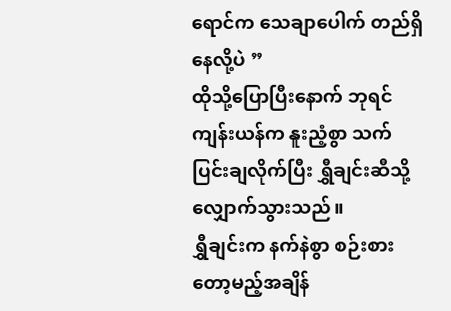ရောင်က သေချာပေါက် တည်ရှိနေလို့ပဲ ”
ထိုသို့ပြောပြီးနောက် ဘုရင်ကျန်းယန်က နူးညံ့စွာ သက်ပြင်းချလိုက်ပြီး ရွှီချင်းဆီသို့ လျှောက်သွားသည်။
ရွှီချင်းက နက်နဲစွာ စဉ်းစားတော့မည့်အချိန်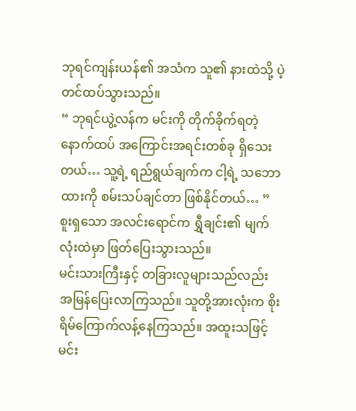ဘုရင်ကျန်းယန်၏ အသံက သူ၏ နားထဲသို့ ပဲ့တင်ထပ်သွားသည်။
“ ဘုရင်ယွဲ့လန်က မင်းကို တိုက်ခိုက်ရတဲ့ နောက်ထပ် အကြောင်းအရင်းတစ်ခု ရှိသေးတယ်… သူ့ရဲ့ ရည်ရွယ်ချက်က ငါ့ရဲ့ သဘောထားကို စမ်းသပ်ချင်တာ ဖြစ်နိုင်တယ်… ”
စူးရှသော အလင်းရောင်က ရွှီချင်း၏ မျက်လုံးထဲမှာ ဖြတ်ပြေးသွားသည်။
မင်းသားကြီးနှင့် တခြားလူများသည်လည်း အမြန်ပြေးလာကြသည်။ သူတို့အားလုံးက စိုးရိမ်ကြောက်လန့်နေကြသည်။ အထူးသဖြင့် မင်း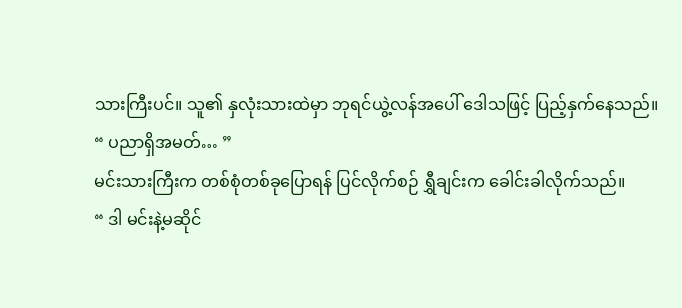သားကြီးပင်။ သူ၏ နှလုံးသားထဲမှာ ဘုရင်ယွဲ့လန်အပေါ် ဒေါသဖြင့် ပြည့်နှက်နေသည်။
“ ပညာရှိအမတ်… ”
မင်းသားကြီးက တစ်စုံတစ်ခုပြောရန် ပြင်လိုက်စဉ် ရွှီချင်းက ခေါင်းခါလိုက်သည်။
“ ဒါ မင်းနဲ့မဆိုင်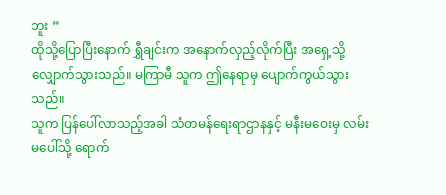ဘူး ”
ထိုသို့ပြောပြီးနောက် ရွှီချင်းက အနောက်လှည့်လိုက်ပြီး အရှေ့သို့ လျှောက်သွားသည်။ မကြာမီ သူက ဤနေရာမှ ပျောက်ကွယ်သွားသည်။
သူက ပြန်ပေါ်လာသည့်အခါ သံတမန်ရေးရာဌာနနှင့် မနီးမဝေးမှ လမ်းမပေါ်သို့ ရောက်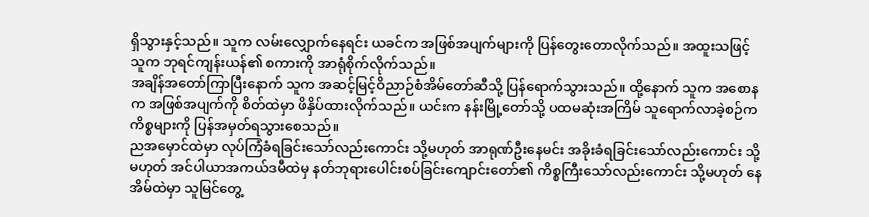ရှိသွားနှင့်သည်။ သူက လမ်းလျှောက်နေရင်း ယခင်က အဖြစ်အပျက်များကို ပြန်တွေးတောလိုက်သည်။ အထူးသဖြင့် သူက ဘုရင်ကျန်းယန်၏ စကားကို အာရုံစိုက်လိုက်သည်။
အချိန်အတော်ကြာပြီးနောက် သူက အဆင့်မြင့်ဝိညာဉ်စံအိမ်တော်ဆီသို့ ပြန်ရောက်သွားသည်။ ထို့နောက် သူက အစောနက အဖြစ်အပျက်ကို စိတ်ထဲမှာ ဖိနှိပ်ထားလိုက်သည်။ ယင်းက နန်းမြို့တော်သို့ ပထမဆုံးအကြိမ် သူရောက်လာခဲ့စဉ်က ကိစ္စများကို ပြန်အမှတ်ရသွားစေသည်။
ညအမှောင်ထဲမှာ လုပ်ကြံခံရခြင်းသော်လည်းကောင်း သို့မဟုတ် အာရုဏ်ဦးနေမင်း အခိုးခံရခြင်းသော်လည်းကောင်း သို့မဟုတ် အင်ပါယာအကယ်ဒမီထဲမှ နတ်ဘုရားပေါင်းစပ်ခြင်းကျောင်းတော်၏ ကိစ္စကြီးသော်လည်းကောင်း သို့မဟုတ် နေအိမ်ထဲမှာ သူမြင်တွေ့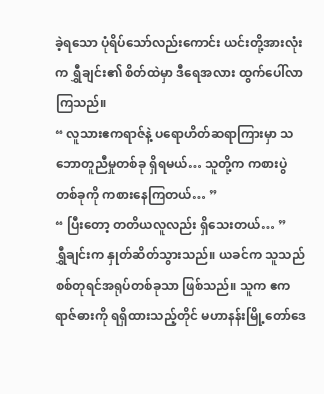ခဲ့ရသော ပုံရိပ်သော်လည်းကောင်း ယင်းတို့အားလုံးက ရွှီချင်း၏ စိတ်ထဲမှာ ဒီရေအလား ထွက်ပေါ်လာကြသည်။
“ လူသားဧကရာဇ်နဲ့ ပရောဟိတ်ဆရာကြားမှာ သဘောတူညီမှုတစ်ခု ရှိရမယ်… သူတို့က ကစားပွဲတစ်ခုကို ကစားနေကြတယ်… ”
“ ပြီးတော့ တတိယလူလည်း ရှိသေးတယ်… ”
ရွှီချင်းက နှုတ်ဆိတ်သွားသည်။ ယခင်က သူသည် စစ်တုရင်အရုပ်တစ်ခုသာ ဖြစ်သည်။ သူက ဧကရာဇ်ဓားကို ရရှိထားသည့်တိုင် မဟာနန်းမြို့တော်ဒေ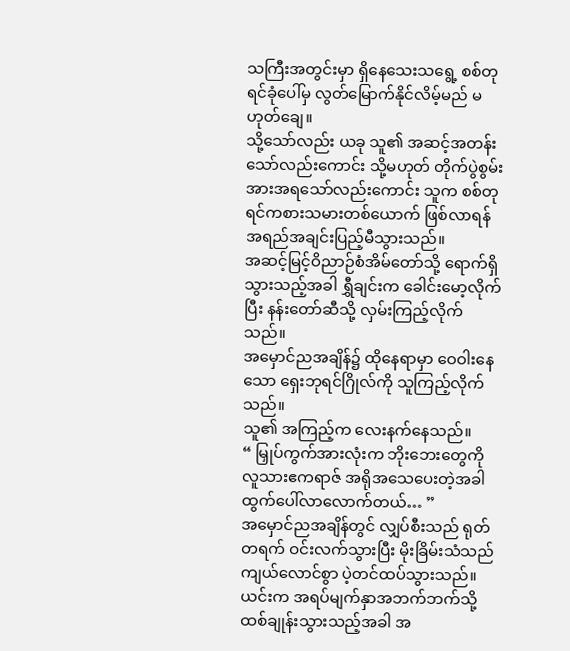သကြီးအတွင်းမှာ ရှိနေသေးသရွေ့ စစ်တုရင်ခုံပေါ်မှ လွတ်မြောက်နိုင်လိမ့်မည် မဟုတ်ချေ။
သို့သော်လည်း ယခု သူ၏ အဆင့်အတန်းသော်လည်းကောင်း သို့မဟုတ် တိုက်ပွဲစွမ်းအားအရသော်လည်းကောင်း သူက စစ်တုရင်ကစားသမားတစ်ယောက် ဖြစ်လာရန် အရည်အချင်းပြည့်မီသွားသည်။
အဆင့်မြင့်ဝိညာဉ်စံအိမ်တော်သို့ ရောက်ရှိသွားသည့်အခါ ရွှီချင်းက ခေါင်းမော့လိုက်ပြီး နန်းတော်ဆီသို့ လှမ်းကြည့်လိုက်သည်။
အမှောင်ညအချိန်၌ ထိုနေရာမှာ ဝေဝါးနေသော ရှေးဘုရင်ဂြိုလ်ကို သူကြည့်လိုက်သည်။
သူ၏ အကြည့်က လေးနက်နေသည်။
“ မြှုပ်ကွက်အားလုံးက ဘိုးဘေးတွေကို လူသားဧကရာဇ် အရိုအသေပေးတဲ့အခါ ထွက်ပေါ်လာလောက်တယ်… ”
အမှောင်ညအချိန်တွင် လျှပ်စီးသည် ရုတ်တရက် ဝင်းလက်သွားပြီး မိုးခြိမ်းသံသည် ကျယ်လောင်စွာ ပဲ့တင်ထပ်သွားသည်။ ယင်းက အရပ်မျက်နှာအဘက်ဘက်သို့ ထစ်ချုန်းသွားသည့်အခါ အ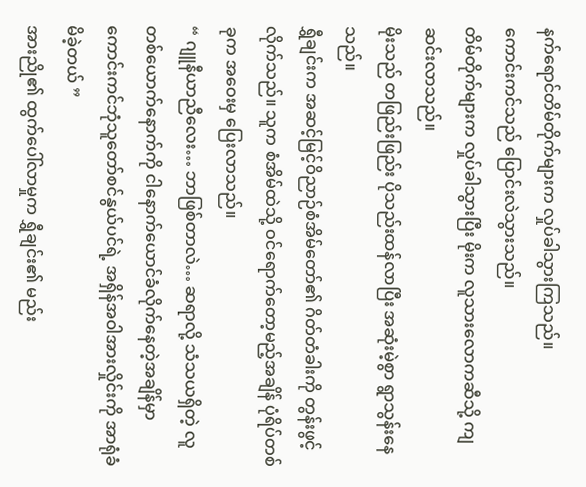နက်ရောင်တိမ်တိုက်များက လှုပ်ခါသွားကြသည်။
ကောင်းကင်သည် ပြောင်းလဲသွားသည်။
တိမ်တိုက်များက လှုပ်ခါသွားပြီး မိုးက လူသားလောကဆီသို့ ကျဆင်းလာသည်။
မိုးသည် တဖြည်းဖြည်း ပိုသည်းထန်လာပြီး အဆုံးမဲ့စွာ ရွာသွန်းနေသည်။
ရွှီချင်းက အဆင့်မြင့်ဝိညာဉ်စံအိမ်တော်၏ ဂိတ်တံခါးကို တွန်းဖွင့်လိုက်သည်။ သူက စံအိမ်ထဲသို့ ဝင်ရောက်တော့မည့်အချိန် ပုံရိပ်တစ်ခုက အဝေးမှ ပြေးလာသည်။
“ ဂျူနီယာညီလေး… ဘာဖြစ်တာလဲ… ဆရာလို့ သံသယရှိတဲ့ လူတစ်ယောက်နောက်ကို ငါနောက်ယောင်ခံလိုက်နေတဲ့အချိန်မှာ ကောင်းကင်ဘုံသူတော်စင်နွယ်ပင်ရဲ့ အရှိန်အဝါအားလှိုင်းကို အာရုံခံမိခဲ့တယ် ”
အားညို၏ ထွက်ပေါ်လာမှုက ရွှီချင်း၏ မည်း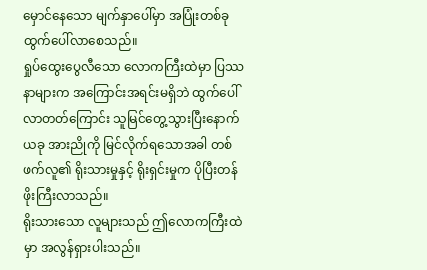မှောင်နေသော မျက်နှာပေါ်မှာ အပြုံးတစ်ခု ထွက်ပေါ်လာစေသည်။
ရှုပ်ထွေးပွေလီသော လောကကြီးထဲမှာ ပြဿနာများက အကြောင်းအရင်းမရှိဘဲ ထွက်ပေါ်လာတတ်ကြောင်း သူမြင်တွေ့သွားပြီးနောက် ယခု အားညိုကို မြင်လိုက်ရသောအခါ တစ်ဖက်လူ၏ ရိုးသားမှုနှင့် ရိုးရှင်းမှုက ပိုပြီးတန်ဖိုးကြီးလာသည်။
ရိုးသားသော လူများသည် ဤလောကကြီးထဲမှာ အလွန်ရှားပါးသည်။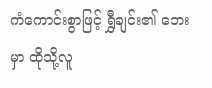ကံကောင်းစွာဖြင့် ရွှီချင်း၏ ဘေးမှာ ထိုသို့လူ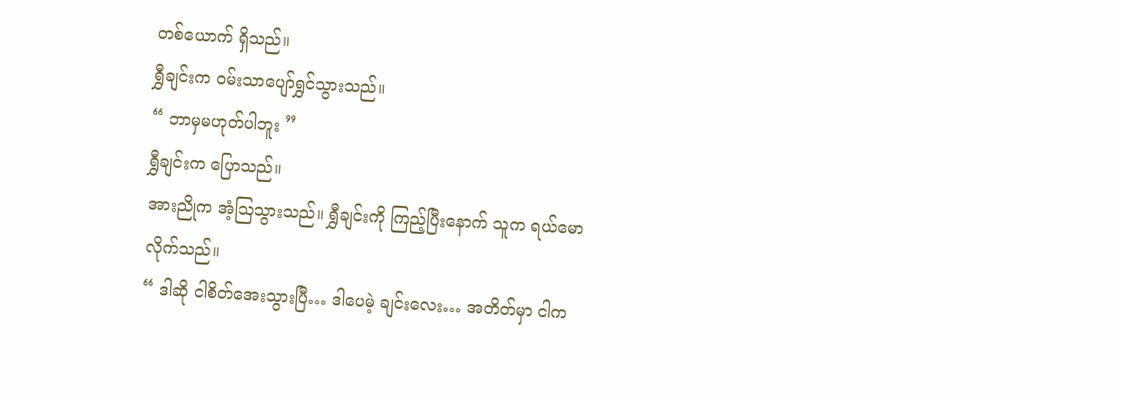တစ်ယောက် ရှိသည်။
ရွှီချင်းက ဝမ်းသာပျော်ရွှင်သွားသည်။
“ ဘာမှမဟုတ်ပါဘူး ”
ရွှီချင်းက ပြောသည်။
အားညိုက အံ့ဩသွားသည်။ ရွှီချင်းကို ကြည့်ပြီးနောက် သူက ရယ်မောလိုက်သည်။
“ ဒါဆို ငါစိတ်အေးသွားပြီ… ဒါပေမဲ့ ချင်းလေး… အတိတ်မှာ ငါက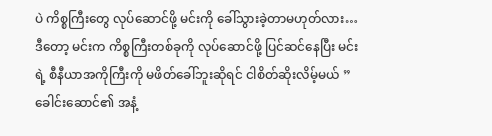ပဲ ကိစ္စကြီးတွေ လုပ်ဆောင်ဖို့ မင်းကို ခေါ်သွားခဲ့တာမဟုတ်လား… ဒီတော့ မင်းက ကိစ္စကြီးတစ်ခုကို လုပ်ဆောင်ဖို့ ပြင်ဆင်နေပြီး မင်းရဲ့ စီနီယာအကိုကြီးကို မဖိတ်ခေါ်ဘူးဆိုရင် ငါစိတ်ဆိုးလိမ့်မယ် ”
ခေါင်းဆောင်၏ အနံ့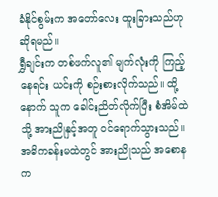ခံနိုင်စွမ်းက အတော်လေး ထူးခြားသည်ဟု ဆိုရမည်။
ရွှီချင်းက တစ်ဖက်လူ၏ မျက်လုံးကို ကြည့်နေရင်း ယင်းကို စဉ်းစားလိုက်သည်။ ထို့နောက် သူက ခေါင်းညိတ်လိုက်ပြီး စံအိမ်ထဲသို့ အားညိုနှင့်အတူ ဝင်ရောက်သွားသည်။
အဓိကခန်းမထဲတွင် အားညိုသည် အစောနက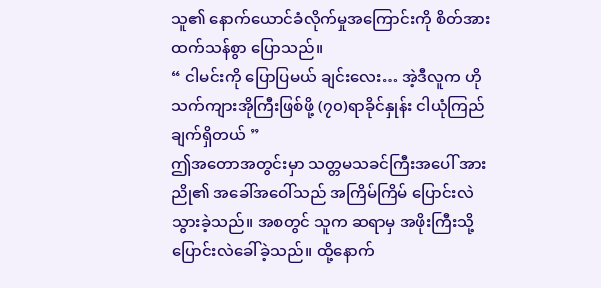သူ၏ နောက်ယောင်ခံလိုက်မှုအကြောင်းကို စိတ်အားထက်သန်စွာ ပြောသည်။
“ ငါမင်းကို ပြောပြမယ် ချင်းလေး… အဲ့ဒီလူက ဟိုသက်ကျားအိုကြီးဖြစ်ဖို့ (၇၀)ရာခိုင်နှုန်း ငါယုံကြည်ချက်ရှိတယ် ”
ဤအတောအတွင်းမှာ သတ္တမသခင်ကြီးအပေါ် အားညို၏ အခေါ်အဝေါ်သည် အကြိမ်ကြိမ် ပြောင်းလဲသွားခဲ့သည်။ အစတွင် သူက ဆရာမှ အဖိုးကြီးသို့ ပြောင်းလဲခေါ်ခဲ့သည်။ ထို့နောက်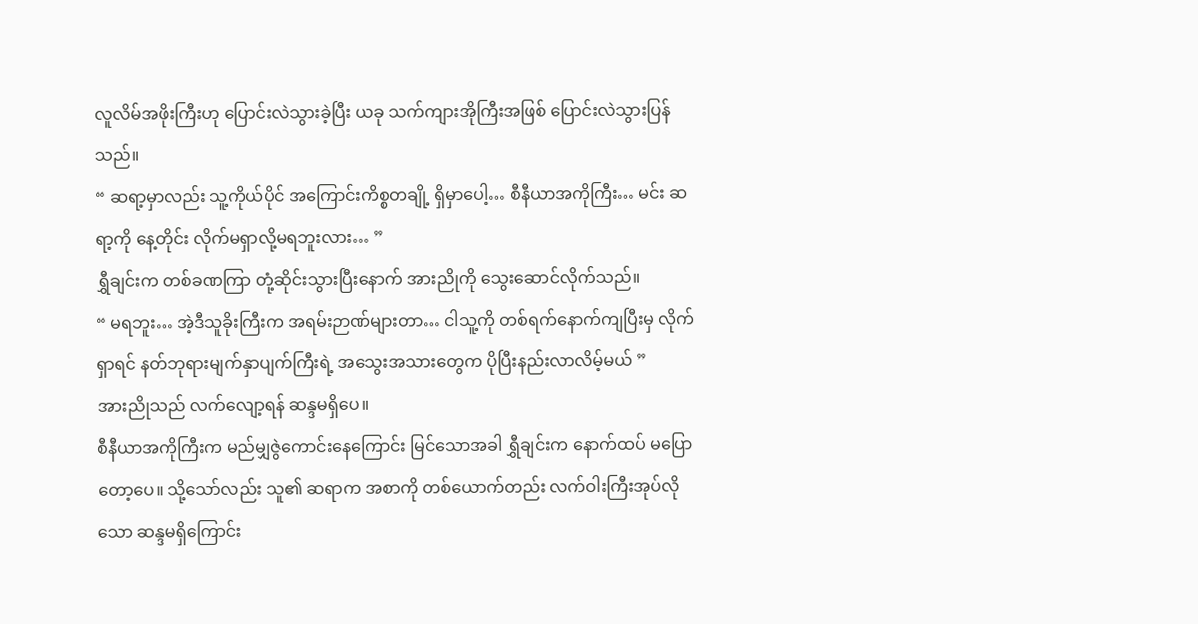လူလိမ်အဖိုးကြီးဟု ပြောင်းလဲသွားခဲ့ပြီး ယခု သက်ကျားအိုကြီးအဖြစ် ပြောင်းလဲသွားပြန်သည်။
“ ဆရာ့မှာလည်း သူ့ကိုယ်ပိုင် အကြောင်းကိစ္စတချို့ ရှိမှာပေါ့… စီနီယာအကိုကြီး… မင်း ဆရာ့ကို နေ့တိုင်း လိုက်မရှာလို့မရဘူးလား… ”
ရွှီချင်းက တစ်ခဏကြာ တုံ့ဆိုင်းသွားပြီးနောက် အားညိုကို သွေးဆောင်လိုက်သည်။
“ မရဘူး… အဲ့ဒီသူခိုးကြီးက အရမ်းဉာဏ်များတာ… ငါသူ့ကို တစ်ရက်နောက်ကျပြီးမှ လိုက်ရှာရင် နတ်ဘုရားမျက်နှာပျက်ကြီးရဲ့ အသွေးအသားတွေက ပိုပြီးနည်းလာလိမ့်မယ် ”
အားညိုသည် လက်လျော့ရန် ဆန္ဒမရှိပေ။
စီနီယာအကိုကြီးက မည်မျှဇွဲကောင်းနေကြောင်း မြင်သောအခါ ရွှီချင်းက နောက်ထပ် မပြောတော့ပေ။ သို့သော်လည်း သူ၏ ဆရာက အစာကို တစ်ယောက်တည်း လက်ဝါးကြီးအုပ်လိုသော ဆန္ဒမရှိကြောင်း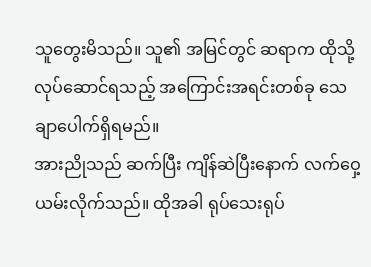သူတွေးမိသည်။ သူ၏ အမြင်တွင် ဆရာက ထိုသို့လုပ်ဆောင်ရသည့် အကြောင်းအရင်းတစ်ခု သေချာပေါက်ရှိရမည်။
အားညိုသည် ဆက်ပြီး ကျိန်ဆဲပြီးနောက် လက်ဝှေ့ယမ်းလိုက်သည်။ ထိုအခါ ရုပ်သေးရုပ်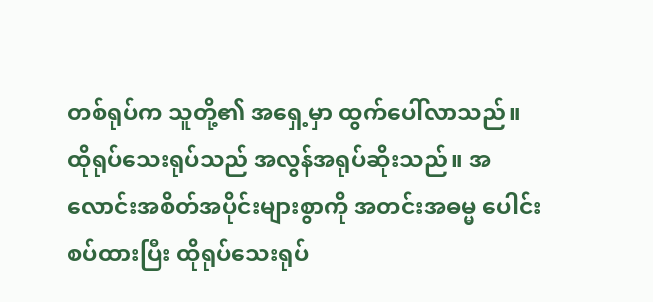တစ်ရုပ်က သူတို့၏ အရှေ့မှာ ထွက်ပေါ်လာသည်။
ထိုရုပ်သေးရုပ်သည် အလွန်အရုပ်ဆိုးသည်။ အလောင်းအစိတ်အပိုင်းများစွာကို အတင်းအဓမ္မ ပေါင်းစပ်ထားပြီး ထိုရုပ်သေးရုပ်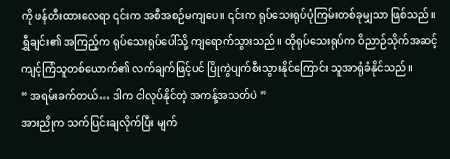ကို ဖန်တီးထားလေရာ ၎င်းက အစီအစဉ်မကျပေ။ ၎င်းက ရုပ်သေးရုပ်ပုံကြမ်းတစ်ခုမျှသာ ဖြစ်သည်။
ရွှီချင်း၏ အကြည့်က ရုပ်သေးရုပ်ပေါ်သို့ ကျရောက်သွားသည်။ ထိုရုပ်သေးရုပ်က ဝိညာဉ်သိုက်အဆင့် ကျင့်ကြံသူတစ်ယောက်၏ လက်ချက်ဖြင့်ပင် ပြိုကွဲပျက်စီးသွားနိုင်ကြောင်း သူအာရုံခံနိုင်သည်။
“ အရမ်းခက်တယ်… ဒါက ငါလုပ်နိုင်တဲ့ အကန့်အသတ်ပဲ ”
အားညိုက သက်ပြင်းချလိုက်ပြီး မျက်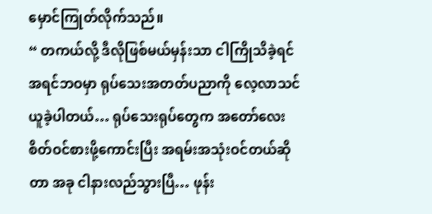မှောင်ကြုတ်လိုက်သည်။
“ တကယ်လို့ ဒီလိုဖြစ်မယ်မှန်းသာ ငါကြိုသိခဲ့ရင် အရင်ဘဝမှာ ရုပ်သေးအတတ်ပညာကို လေ့လာသင်ယူခဲ့ပါတယ်… ရုပ်သေးရုပ်တွေက အတော်လေး စိတ်ဝင်စားဖို့ကောင်းပြီး အရမ်းအသုံးဝင်တယ်ဆိုတာ အခု ငါနားလည်သွားပြီ… ဖုန်း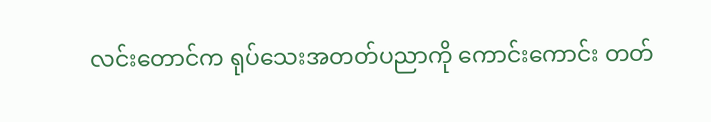လင်းတောင်က ရုပ်သေးအတတ်ပညာကို ကောင်းကောင်း တတ်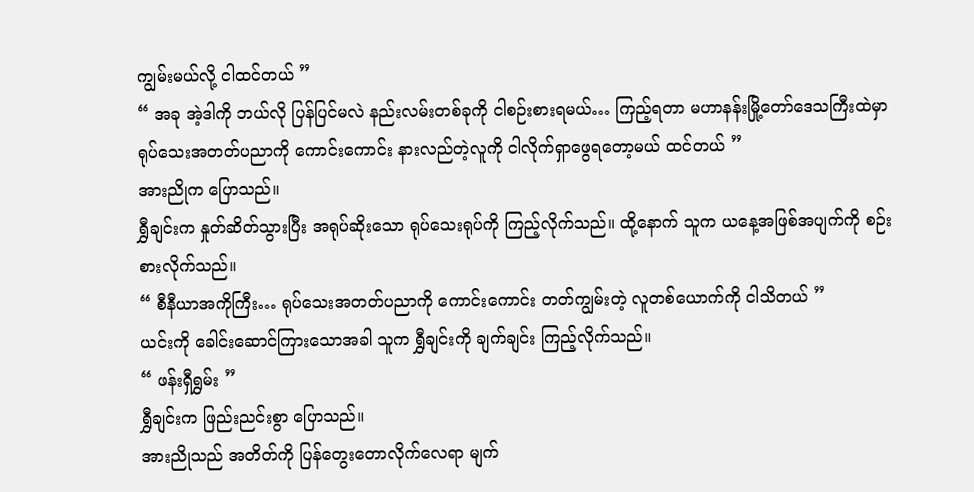ကျွမ်းမယ်လို့ ငါထင်တယ် ”
“ အခု အဲ့ဒါကို ဘယ်လို ပြန်ပြင်မလဲ နည်းလမ်းတစ်ခုကို ငါစဉ်းစားရမယ်… ကြည့်ရတာ မဟာနန်းမြို့တော်ဒေသကြီးထဲမှာ ရုပ်သေးအတတ်ပညာကို ကောင်းကောင်း နားလည်တဲ့လူကို ငါလိုက်ရှာဖွေရတော့မယ် ထင်တယ် ”
အားညိုက ပြောသည်။
ရွှီချင်းက နှုတ်ဆိတ်သွားပြီး အရုပ်ဆိုးသော ရုပ်သေးရုပ်ကို ကြည့်လိုက်သည်။ ထို့နောက် သူက ယနေ့အဖြစ်အပျက်ကို စဉ်းစားလိုက်သည်။
“ စီနီယာအကိုကြီး… ရုပ်သေးအတတ်ပညာကို ကောင်းကောင်း တတ်ကျွမ်းတဲ့ လူတစ်ယောက်ကို ငါသိတယ် ”
ယင်းကို ခေါင်းဆောင်ကြားသောအခါ သူက ရွှီချင်းကို ချက်ချင်း ကြည့်လိုက်သည်။
“ ဖန်းရှီရွှမ်း ”
ရွှီချင်းက ဖြည်းညင်းစွာ ပြောသည်။
အားညိုသည် အတိတ်ကို ပြန်တွေးတောလိုက်လေရာ မျက်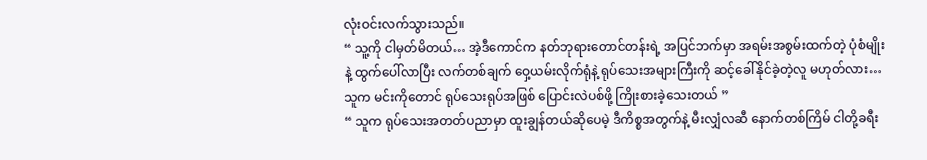လုံးဝင်းလက်သွားသည်။
“ သူ့ကို ငါမှတ်မိတယ်… အဲ့ဒီကောင်က နတ်ဘုရားတောင်တန်းရဲ့ အပြင်ဘက်မှာ အရမ်းအစွမ်းထက်တဲ့ ပုံစံမျိုးနဲ့ ထွက်ပေါ်လာပြီး လက်တစ်ချက် ဝှေ့ယမ်းလိုက်ရုံနဲ့ ရုပ်သေးအများကြီးကို ဆင့်ခေါ်နိုင်ခဲ့တဲ့လူ မဟုတ်လား… သူက မင်းကိုတောင် ရုပ်သေးရုပ်အဖြစ် ပြောင်းလဲပစ်ဖို့ ကြိုးစားခဲ့သေးတယ် ”
“ သူက ရုပ်သေးအတတ်ပညာမှာ ထူးချွန်တယ်ဆိုပေမဲ့ ဒီကိစ္စအတွက်နဲ့ မီးလျှံလဆီ နောက်တစ်ကြိမ် ငါတို့ခရီး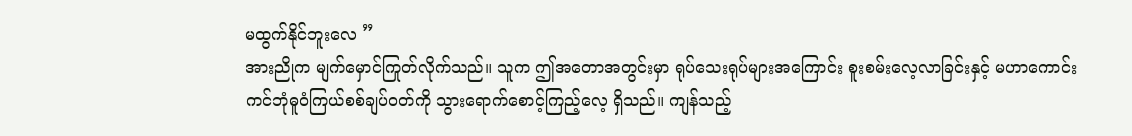မထွက်နိုင်ဘူးလေ ”
အားညိုက မျက်မှောင်ကြုတ်လိုက်သည်။ သူက ဤအတောအတွင်းမှာ ရုပ်သေးရုပ်များအကြောင်း စူးစမ်းလေ့လာခြင်းနှင့် မဟာကောင်းကင်ဘုံဓူဝံကြယ်စစ်ချပ်ဝတ်ကို သွားရောက်စောင့်ကြည့်လေ့ ရှိသည်။ ကျန်သည့်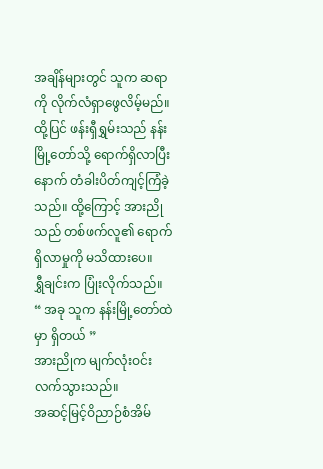အချိန်များတွင် သူက ဆရာကို လိုက်လံရှာဖွေလိမ့်မည်။
ထို့ပြင် ဖန်းရှီရွှမ်းသည် နန်းမြို့တော်သို့ ရောက်ရှိလာပြီးနောက် တံခါးပိတ်ကျင့်ကြံခဲ့သည်။ ထို့ကြောင့် အားညိုသည် တစ်ဖက်လူ၏ ရောက်ရှိလာမှုကို မသိထားပေ။
ရွှီချင်းက ပြုံးလိုက်သည်။
“ အခု သူက နန်းမြို့တော်ထဲမှာ ရှိတယ် ”
အားညိုက မျက်လုံးဝင်းလက်သွားသည်။
အဆင့်မြင့်ဝိညာဉ်စံအိမ်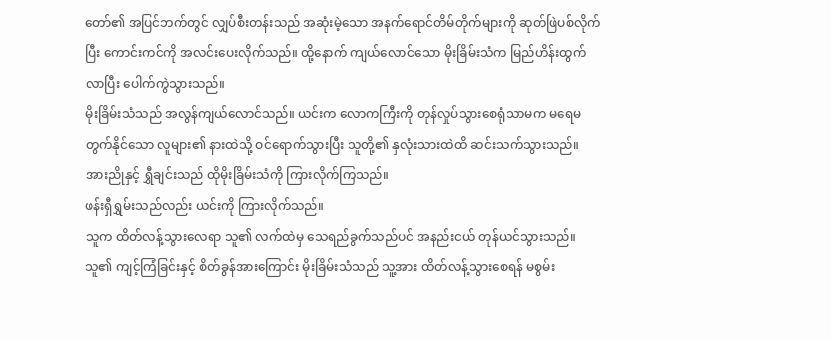တော်၏ အပြင်ဘက်တွင် လျှပ်စီးတန်းသည် အဆုံးမဲ့သော အနက်ရောင်တိမ်တိုက်များကို ဆုတ်ဖြဲပစ်လိုက်ပြီး ကောင်းကင်ကို အလင်းပေးလိုက်သည်။ ထို့နောက် ကျယ်လောင်သော မိုးခြိမ်းသံက မြည်ဟိန်းထွက်လာပြီး ပေါက်ကွဲသွားသည်။
မိုးခြိမ်းသံသည် အလွန်ကျယ်လောင်သည်။ ယင်းက လောကကြီးကို တုန်လှုပ်သွားစေရုံသာမက မရေမတွက်နိုင်သော လူများ၏ နားထဲသို့ ဝင်ရောက်သွားပြီး သူတို့၏ နှလုံးသားထဲထိ ဆင်းသက်သွားသည်။
အားညိုနှင့် ရွှီချင်းသည် ထိုမိုးခြိမ်းသံကို ကြားလိုက်ကြသည်။
ဖန်းရှီရွှမ်းသည်လည်း ယင်းကို ကြားလိုက်သည်။
သူက ထိတ်လန့်သွားလေရာ သူ၏ လက်ထဲမှ သေရည်ခွက်သည်ပင် အနည်းငယ် တုန်ယင်သွားသည်။
သူ၏ ကျင့်ကြံခြင်းနှင့် စိတ်ခွန်အားကြောင်း မိုးခြိမ်းသံသည် သူ့အား ထိတ်လန့်သွားစေရန် မစွမ်း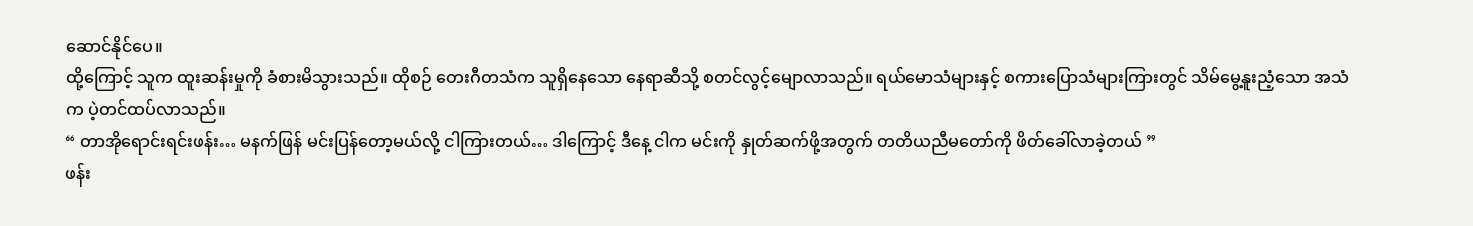ဆောင်နိုင်ပေ။
ထို့ကြောင့် သူက ထူးဆန်းမှုကို ခံစားမိသွားသည်။ ထိုစဉ် တေးဂီတသံက သူရှိနေသော နေရာဆီသို့ စတင်လွင့်မျောလာသည်။ ရယ်မောသံများနှင့် စကားပြောသံများကြားတွင် သိမ်မွေ့နူးညံ့သော အသံက ပဲ့တင်ထပ်လာသည်။
“ တာအိုရောင်းရင်းဖန်း… မနက်ဖြန် မင်းပြန်တော့မယ်လို့ ငါကြားတယ်… ဒါကြောင့် ဒီနေ့ ငါက မင်းကို နှုတ်ဆက်ဖို့အတွက် တတိယညီမတော်ကို ဖိတ်ခေါ်လာခဲ့တယ် ”
ဖန်း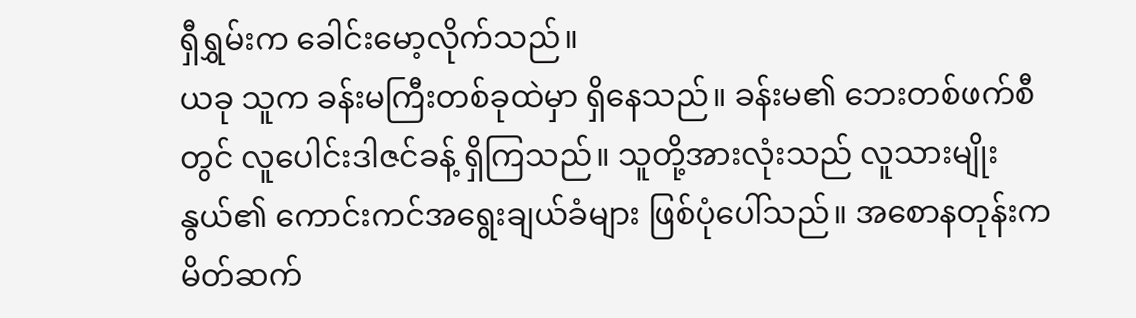ရှီရွှမ်းက ခေါင်းမော့လိုက်သည်။
ယခု သူက ခန်းမကြီးတစ်ခုထဲမှာ ရှိနေသည်။ ခန်းမ၏ ဘေးတစ်ဖက်စီတွင် လူပေါင်းဒါဇင်ခန့် ရှိကြသည်။ သူတို့အားလုံးသည် လူသားမျိုးနွယ်၏ ကောင်းကင်အရွေးချယ်ခံများ ဖြစ်ပုံပေါ်သည်။ အစောနတုန်းက မိတ်ဆက်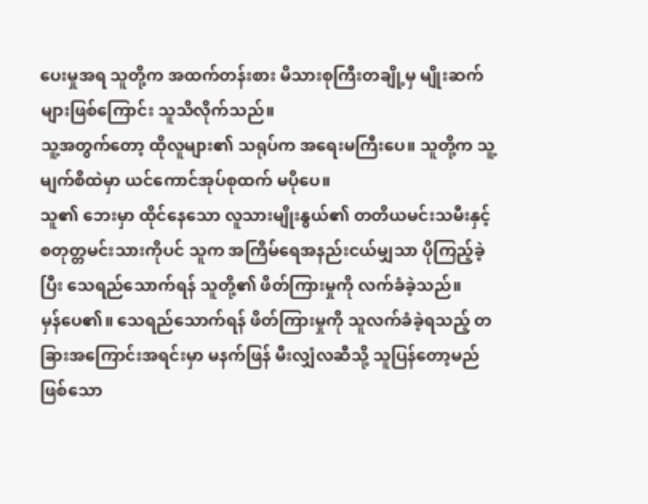ပေးမှုအရ သူတို့က အထက်တန်းစား မိသားစုကြီးတချို့မှ မျိုးဆက်များဖြစ်ကြောင်း သူသိလိုက်သည်။
သူ့အတွက်တော့ ထိုလူများ၏ သရုပ်က အရေးမကြီးပေ။ သူတို့က သူ့မျက်စိထဲမှာ ယင်ကောင်အုပ်စုထက် မပိုပေ။
သူ၏ ဘေးမှာ ထိုင်နေသော လူသားမျိုးနွယ်၏ တတိယမင်းသမီးနှင့် စတုတ္တမင်းသားကိုပင် သူက အကြိမ်ရေအနည်းငယ်မျှသာ ပိုကြည့်ခဲ့ပြီး သေရည်သောက်ရန် သူတို့၏ ဖိတ်ကြားမှုကို လက်ခံခဲ့သည်။
မှန်ပေ၏။ သေရည်သောက်ရန် ဖိတ်ကြားမှုကို သူလက်ခံခဲ့ရသည့် တခြားအကြောင်းအရင်းမှာ မနက်ဖြန် မီးလျှံလဆီသို့ သူပြန်တော့မည်ဖြစ်သော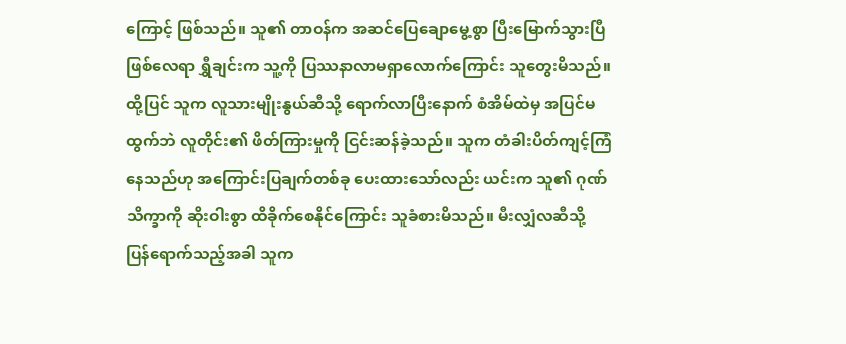ကြောင့် ဖြစ်သည်။ သူ၏ တာဝန်က အဆင်ပြေချောမွေ့စွာ ပြီးမြောက်သွားပြီဖြစ်လေရာ ရွှီချင်းက သူ့ကို ပြဿနာလာမရှာလောက်ကြောင်း သူတွေးမိသည်။
ထို့ပြင် သူက လူသားမျိုးနွယ်ဆီသို့ ရောက်လာပြီးနောက် စံအိမ်ထဲမှ အပြင်မထွက်ဘဲ လူတိုင်း၏ ဖိတ်ကြားမှုကို ငြင်းဆန်ခဲ့သည်။ သူက တံခါးပိတ်ကျင့်ကြံနေသည်ဟု အကြောင်းပြချက်တစ်ခု ပေးထားသော်လည်း ယင်းက သူ၏ ဂုဏ်သိက္ခာကို ဆိုးဝါးစွာ ထိခိုက်စေနိုင်ကြောင်း သူခံစားမိသည်။ မီးလျှံလဆီသို့ ပြန်ရောက်သည့်အခါ သူက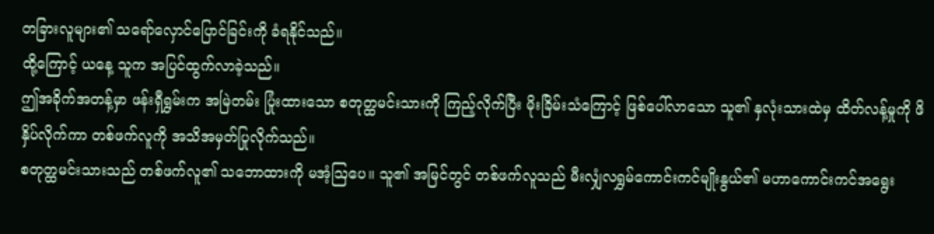တခြားလူများ၏ သရော်လှောင်ပြောင်ခြင်းကို ခံရနိုင်သည်။
ထို့ကြောင့် ယနေ့ သူက အပြင်ထွက်လာခဲ့သည်။
ဤအခိုက်အတန့်မှာ ဖန်းရှီရွှမ်းက အမြဲတမ်း ပြုံးထားသော စတုတ္ထမင်းသားကို ကြည့်လိုက်ပြီး မိုးခြိမ်းသံကြောင့် ဖြစ်ပေါ်လာသော သူ၏ နှလုံးသားထဲမှ ထိတ်လန့်မှုကို ဖိနှိပ်လိုက်ကာ တစ်ဖက်လူကို အသိအမှတ်ပြုလိုက်သည်။
စတုတ္ထမင်းသားသည် တစ်ဖက်လူ၏ သဘောထားကို မအံ့ဩပေ။ သူ၏ အမြင်တွင် တစ်ဖက်လူသည် မီးလျှံလရွှမ်ကောင်းကင်မျိုးနွယ်၏ မဟာကောင်းကင်အရွေး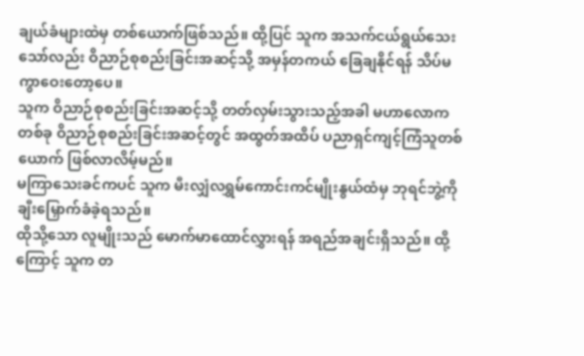ချယ်ခံများထဲမှ တစ်ယောက်ဖြစ်သည်။ ထို့ပြင် သူက အသက်ငယ်ရွယ်သေးသော်လည်း ဝိညာဉ်စုစည်းခြင်းအဆင့်သို့ အမှန်တကယ် ခြေချနိုင်ရန် သိပ်မကွာဝေးတော့ပေ။
သူက ဝိညာဉ်စုစည်းခြင်းအဆင့်သို့ တတ်လှမ်းသွားသည့်အခါ မဟာလောကတစ်ခု ဝိညာဉ်စုစည်းခြင်းအဆင့်တွင် အထွတ်အထိပ် ပညာရှင်ကျင့်ကြံသူတစ်ယောက် ဖြစ်လာလိမ့်မည်။
မကြာသေးခင်ကပင် သူက မီးလျှံလရွှမ်ကောင်းကင်မျိုးနွယ်ထံမှ ဘုရင်ဘွဲ့ကို ချီးမြှောက်ခံခဲ့ရသည်။
ထိုသို့သော လူမျိုးသည် မောက်မာထောင်လွှားရန် အရည်အချင်းရှိသည်။ ထို့ကြောင့် သူက တ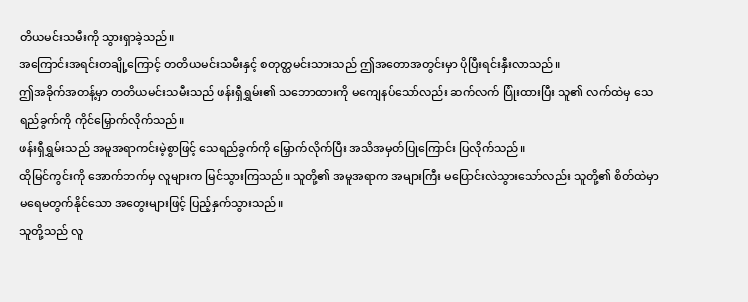တိယမင်းသမီးကို သွားရှာခဲ့သည်။
အကြောင်းအရင်းတချို့ကြောင့် တတိယမင်းသမီးနှင့် စတုတ္ထမင်းသားသည် ဤအတောအတွင်းမှာ ပိုပြီးရင်းနှီးလာသည်။
ဤအခိုက်အတန့်မှာ တတိယမင်းသမီးသည် ဖန်းရှီရွှမ်း၏ သဘောထားကို မကျေနပ်သော်လည်း ဆက်လက် ပြုံးထားပြီး သူ၏ လက်ထဲမှ သေရည်ခွက်ကို ကိုင်မြှောက်လိုက်သည်။
ဖန်းရှီရွှမ်းသည် အမူအရာကင်းမဲ့စွာဖြင့် သေရည်ခွက်ကို မြှောက်လိုက်ပြီး အသိအမှတ်ပြုကြောင်း ပြလိုက်သည်။
ထိုမြင်ကွင်းကို အောက်ဘက်မှ လူများက မြင်သွားကြသည်။ သူတို့၏ အမူအရာက အများကြီး မပြောင်းလဲသွားသော်လည်း သူတို့၏ စိတ်ထဲမှာ မရေမတွက်နိုင်သော အတွေးများဖြင့် ပြည့်နှက်သွားသည်။
သူတို့သည် လူ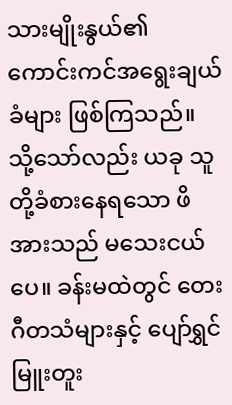သားမျိုးနွယ်၏ ကောင်းကင်အရွေးချယ်ခံများ ဖြစ်ကြသည်။ သို့သော်လည်း ယခု သူတို့ခံစားနေရသော ဖိအားသည် မသေးငယ်ပေ။ ခန်းမထဲတွင် တေးဂီတသံများနှင့် ပျော်ရွှင်မြူးတူး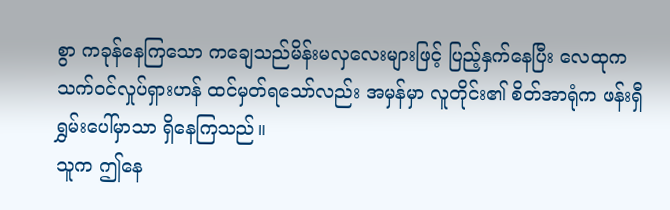စွာ ကခုန်နေကြသော ကချေသည်မိန်းမလှလေးများဖြင့် ပြည့်နှက်နေပြီး လေထုက သက်ဝင်လှုပ်ရှားဟန် ထင်မှတ်ရသော်လည်း အမှန်မှာ လူတိုင်း၏ စိတ်အာရုံက ဖန်းရှီရွှမ်းပေါ်မှာသာ ရှိနေကြသည်။
သူက ဤနေ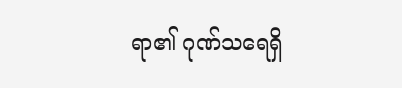ရာ၏ ဂုဏ်သရေရှိ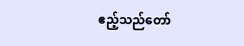ဧည့်သည်တော်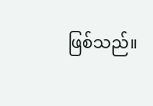ဖြစ်သည်။